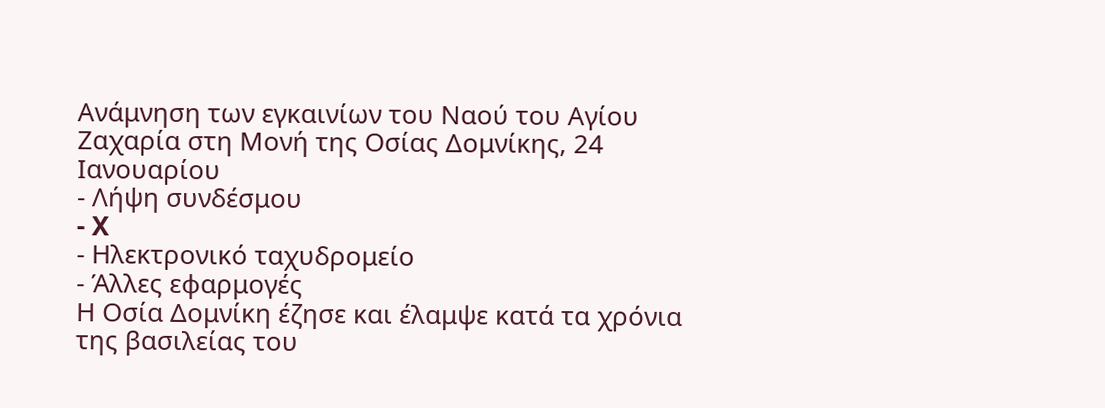Ανάμνηση των εγκαινίων του Ναού του Αγίου Ζαχαρία στη Μονή της Οσίας Δομνίκης, 24 Ιανουαρίου
- Λήψη συνδέσμου
- X
- Ηλεκτρονικό ταχυδρομείο
- Άλλες εφαρμογές
Η Οσία Δομνίκη έζησε και έλαμψε κατά τα χρόνια της βασιλείας του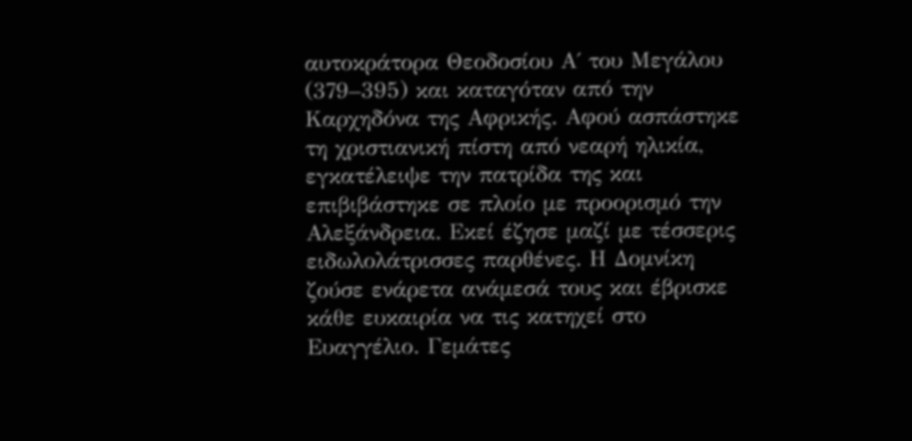αυτοκράτορα Θεοδοσίου Α΄ του Μεγάλου (379–395) και καταγόταν από την Καρχηδόνα της Αφρικής. Αφού ασπάστηκε τη χριστιανική πίστη από νεαρή ηλικία, εγκατέλειψε την πατρίδα της και επιβιβάστηκε σε πλοίο με προορισμό την Αλεξάνδρεια. Εκεί έζησε μαζί με τέσσερις ειδωλολάτρισσες παρθένες. Η Δομνίκη ζούσε ενάρετα ανάμεσά τους και έβρισκε κάθε ευκαιρία να τις κατηχεί στο Ευαγγέλιο. Γεμάτες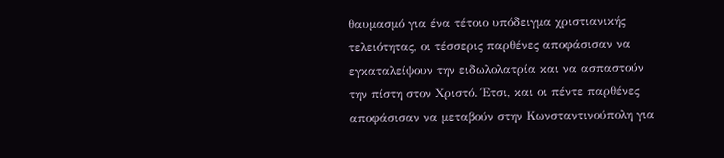θαυμασμό για ένα τέτοιο υπόδειγμα χριστιανικής τελειότητας, οι τέσσερις παρθένες αποφάσισαν να εγκαταλείψουν την ειδωλολατρία και να ασπαστούν την πίστη στον Χριστό. Έτσι, και οι πέντε παρθένες αποφάσισαν να μεταβούν στην Κωνσταντινούπολη για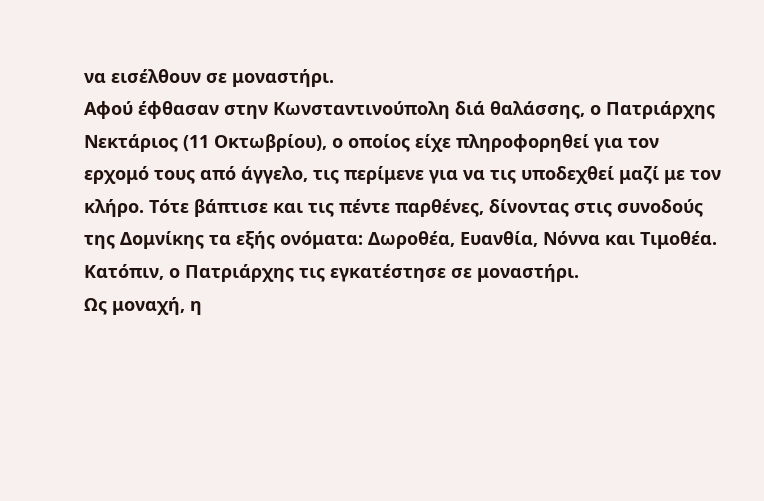να εισέλθουν σε μοναστήρι.
Αφού έφθασαν στην Κωνσταντινούπολη διά θαλάσσης, ο Πατριάρχης Νεκτάριος (11 Οκτωβρίου), ο οποίος είχε πληροφορηθεί για τον ερχομό τους από άγγελο, τις περίμενε για να τις υποδεχθεί μαζί με τον κλήρο. Τότε βάπτισε και τις πέντε παρθένες, δίνοντας στις συνοδούς της Δομνίκης τα εξής ονόματα: Δωροθέα, Ευανθία, Νόννα και Τιμοθέα. Κατόπιν, ο Πατριάρχης τις εγκατέστησε σε μοναστήρι.
Ως μοναχή, η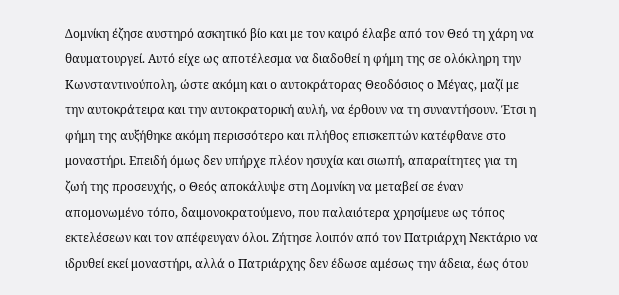Δομνίκη έζησε αυστηρό ασκητικό βίο και με τον καιρό έλαβε από τον Θεό τη χάρη να θαυματουργεί. Αυτό είχε ως αποτέλεσμα να διαδοθεί η φήμη της σε ολόκληρη την Κωνσταντινούπολη, ώστε ακόμη και ο αυτοκράτορας Θεοδόσιος ο Μέγας, μαζί με την αυτοκράτειρα και την αυτοκρατορική αυλή, να έρθουν να τη συναντήσουν. Έτσι η φήμη της αυξήθηκε ακόμη περισσότερο και πλήθος επισκεπτών κατέφθανε στο μοναστήρι. Επειδή όμως δεν υπήρχε πλέον ησυχία και σιωπή, απαραίτητες για τη ζωή της προσευχής, ο Θεός αποκάλυψε στη Δομνίκη να μεταβεί σε έναν απομονωμένο τόπο, δαιμονοκρατούμενο, που παλαιότερα χρησίμευε ως τόπος εκτελέσεων και τον απέφευγαν όλοι. Ζήτησε λοιπόν από τον Πατριάρχη Νεκτάριο να ιδρυθεί εκεί μοναστήρι, αλλά ο Πατριάρχης δεν έδωσε αμέσως την άδεια, έως ότου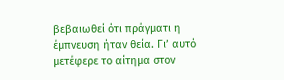βεβαιωθεί ότι πράγματι η έμπνευση ήταν θεία. Γι’ αυτό μετέφερε το αίτημα στον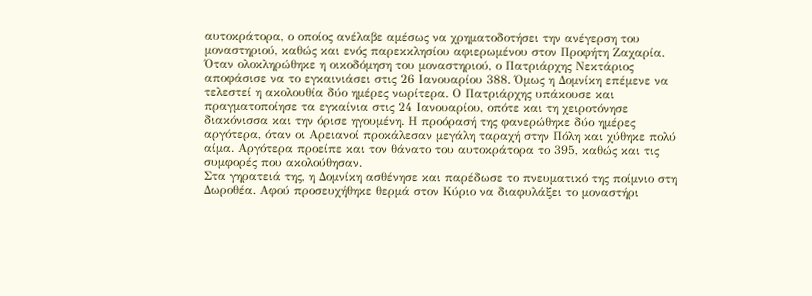αυτοκράτορα, ο οποίος ανέλαβε αμέσως να χρηματοδοτήσει την ανέγερση του μοναστηριού, καθώς και ενός παρεκκλησίου αφιερωμένου στον Προφήτη Ζαχαρία.
Όταν ολοκληρώθηκε η οικοδόμηση του μοναστηριού, ο Πατριάρχης Νεκτάριος αποφάσισε να το εγκαινιάσει στις 26 Ιανουαρίου 388. Όμως η Δομνίκη επέμενε να τελεστεί η ακολουθία δύο ημέρες νωρίτερα. Ο Πατριάρχης υπάκουσε και πραγματοποίησε τα εγκαίνια στις 24 Ιανουαρίου, οπότε και τη χειροτόνησε διακόνισσα και την όρισε ηγουμένη. Η προόρασή της φανερώθηκε δύο ημέρες αργότερα, όταν οι Αρειανοί προκάλεσαν μεγάλη ταραχή στην Πόλη και χύθηκε πολύ αίμα. Αργότερα προείπε και τον θάνατο του αυτοκράτορα το 395, καθώς και τις συμφορές που ακολούθησαν.
Στα γηρατειά της, η Δομνίκη ασθένησε και παρέδωσε το πνευματικό της ποίμνιο στη Δωροθέα. Αφού προσευχήθηκε θερμά στον Κύριο να διαφυλάξει το μοναστήρι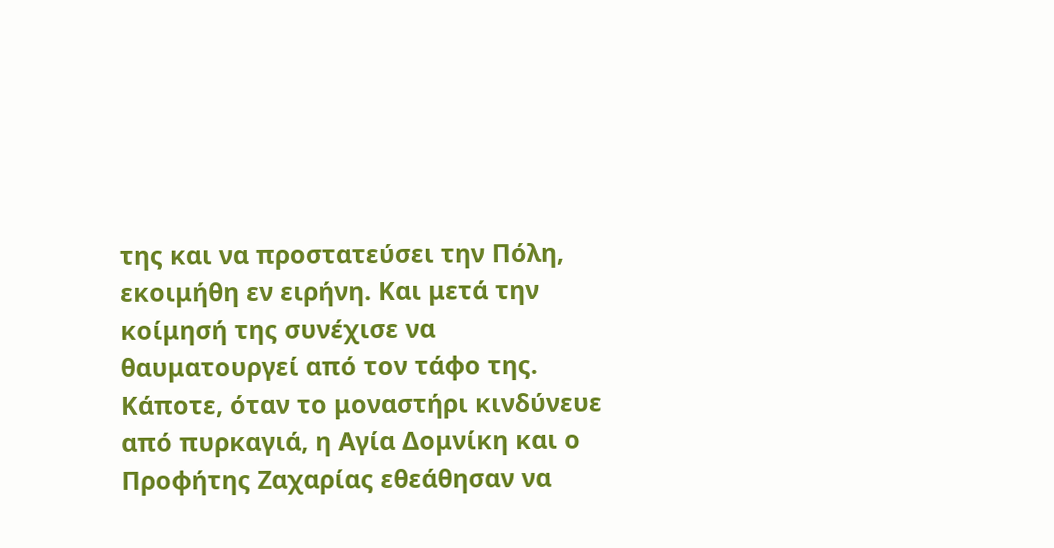της και να προστατεύσει την Πόλη, εκοιμήθη εν ειρήνη. Και μετά την κοίμησή της συνέχισε να θαυματουργεί από τον τάφο της. Κάποτε, όταν το μοναστήρι κινδύνευε από πυρκαγιά, η Αγία Δομνίκη και ο Προφήτης Ζαχαρίας εθεάθησαν να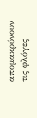απομακρύνουν τις φλόγες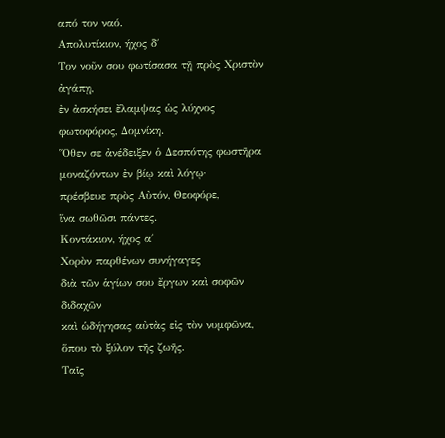από τον ναό.
Απολυτίκιον, ήχος δ΄
Τον νοῦν σου φωτίσασα τῇ πρὸς Χριστὸν ἀγάπῃ,
ἐν ἀσκήσει ἔλαμψας ὡς λύχνος φωτοφόρος, Δομνίκη.
Ὅθεν σε ἀνέδειξεν ὁ Δεσπότης φωστῆρα
μοναζόντων ἐν βίῳ καὶ λόγῳ·
πρέσβευε πρὸς Αὐτόν, Θεοφόρε,
ἵνα σωθῶσι πάντες.
Κοντάκιον, ήχος α΄
Χορὸν παρθένων συνήγαγες
διὰ τῶν ἁγίων σου ἔργων καὶ σοφῶν διδαχῶν
καὶ ὡδήγησας αὐτὰς εἰς τὸν νυμφῶνα,
ὅπου τὸ ξύλον τῆς ζωῆς.
Ταῖς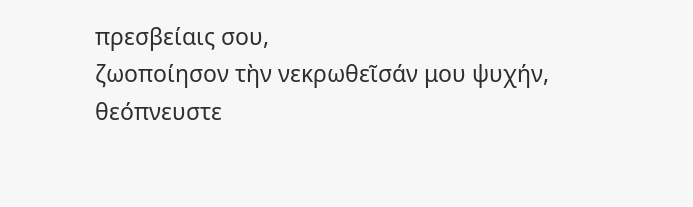πρεσβείαις σου,
ζωοποίησον τὴν νεκρωθεῖσάν μου ψυχήν,
θεόπνευστε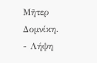Μῆτερ Δομνίκη.
- Λήψη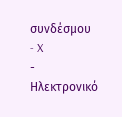συνδέσμου
- X
- Ηλεκτρονικό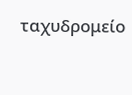ταχυδρομείο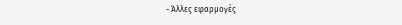- Άλλες εφαρμογές